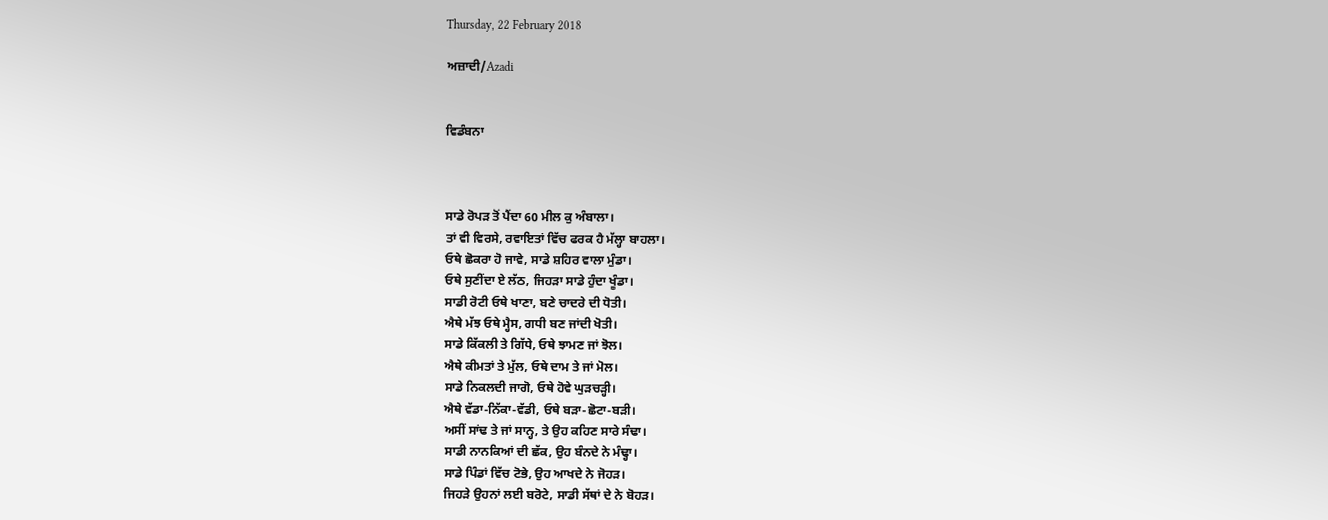Thursday, 22 February 2018

ਅਜ਼ਾਦੀ/Azadi


ਵਿਡੰਬਨਾ



ਸਾਡੇ ਰੋਪੜ ਤੋਂ ਪੈਂਦਾ 60 ਮੀਲ ਕੁ ਅੰਬਾਲਾ।
ਤਾਂ ਵੀ ਵਿਰਸੇ, ਰਵਾਇਤਾਂ ਵਿੱਚ ਫਰਕ ਹੈ ਮੱਲ੍ਹਾ ਬਾਹਲਾ।
ਓਥੇ ਛੋਕਰਾ ਹੋ ਜਾਵੇ, ਸਾਡੇ ਸ਼ਹਿਰ ਵਾਲਾ ਮੁੰਡਾ।
ਓਥੇ ਸੁਣੀਂਦਾ ਏ ਲੱਠ, ਜਿਹੜਾ ਸਾਡੇ ਹੁੰਦਾ ਖੂੰਡਾ।
ਸਾਡੀ ਰੋਟੀ ਓਥੇ ਖਾਣਾ, ਬਣੇ ਚਾਦਰੇ ਦੀ ਧੋਤੀ।
ਐਥੇ ਮੱਝ ਓਥੇ ਮ੍ਹੈਸ, ਗਧੀ ਬਣ ਜਾਂਦੀ ਖੋਤੀ।
ਸਾਡੇ ਕਿੱਕਲੀ ਤੇ ਗਿੱਧੇ, ਓਥੇ ਝਾਮਣ ਜਾਂ ਝੋਲ।
ਐਥੇ ਕੀਮਤਾਂ ਤੇ ਮੁੱਲ, ਓਥੇ ਦਾਮ ਤੇ ਜਾਂ ਮੋਲ।
ਸਾਡੇ ਨਿਕਲਦੀ ਜਾਗੋ, ਓਥੇ ਹੋਵੇ ਘੁੜਚੜ੍ਹੀ।
ਐਥੇ ਵੱਡਾ-ਨਿੱਕਾ-ਵੱਡੀ, ਓਥੇ ਬੜਾ-ਛੋਟਾ-ਬੜੀ।
ਅਸੀਂ ਸਾਂਢ ਤੇ ਜਾਂ ਸਾਨ੍ਹ, ਤੇ ਉਹ ਕਹਿਣ ਸਾਰੇ ਸੰਢਾ।
ਸਾਡੀ ਨਾਨਕਿਆਂ ਦੀ ਛੱਕ, ਉਹ ਬੰਨਦੇ ਨੇ ਮੰਢ੍ਹਾ।
ਸਾਡੇ ਪਿੰਡਾਂ ਵਿੱਚ ਟੋਭੇ, ਉਹ ਆਖਦੇ ਨੇ ਜੋਹੜ।
ਜਿਹੜੇ ਉਹਨਾਂ ਲਈ ਬਰੋਟੇ, ਸਾਡੀ ਸੱਥਾਂ ਦੇ ਨੇ ਬੋਹੜ।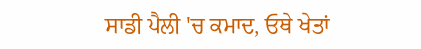ਸਾਡੀ ਪੈਲੀ 'ਚ ਕਮਾਦ, ਓਥੇ ਖੇਤਾਂ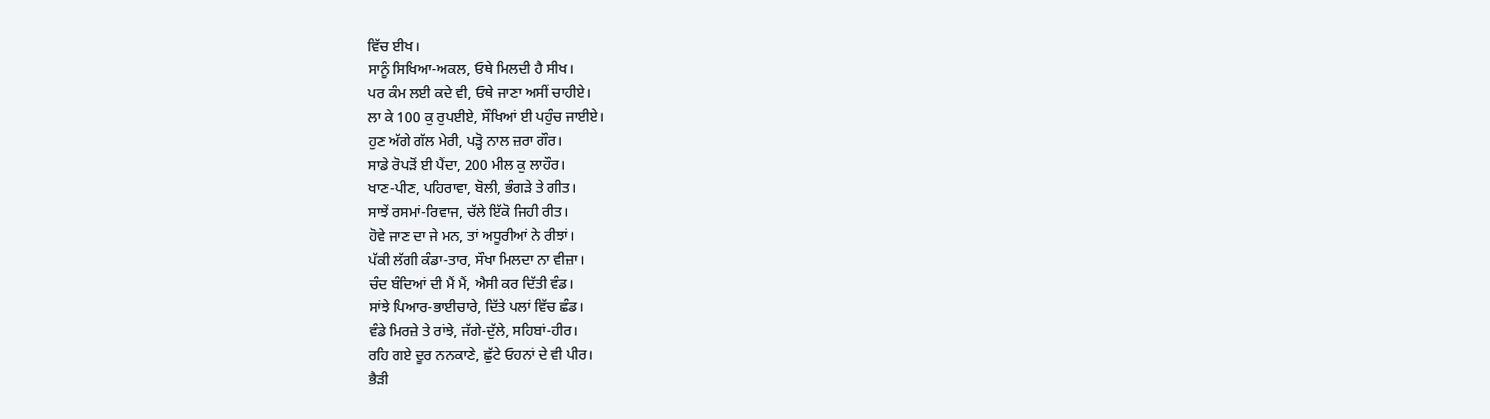ਵਿੱਚ ਈਖ।
ਸਾਨੂੰ ਸਿਖਿਆ-ਅਕਲ, ਓਥੇ ਮਿਲਦੀ ਹੈ ਸੀਖ।
ਪਰ ਕੰਮ ਲਈ ਕਦੇ ਵੀ, ਓਥੇ ਜਾਣਾ ਅਸੀਂ ਚਾਹੀਏ।
ਲਾ ਕੇ 100 ਕੁ ਰੁਪਈਏ, ਸੌਖਿਆਂ ਈ ਪਹੁੰਚ ਜਾਈਏ।
ਹੁਣ ਅੱਗੇ ਗੱਲ ਮੇਰੀ, ਪੜ੍ਹੋ ਨਾਲ ਜ਼ਰਾ ਗੌਰ।
ਸਾਡੇ ਰੋਪੜੋਂ ਈ ਪੈਂਦਾ, 200 ਮੀਲ ਕੁ ਲਾਹੌਰ।
ਖਾਣ-ਪੀਣ, ਪਹਿਰਾਵਾ, ਬੋਲੀ, ਭੰਗੜੇ ਤੇ ਗੀਤ।
ਸਾਝੇਂ ਰਸਮਾਂ-ਰਿਵਾਜ, ਚੱਲੇ ਇੱਕੋ ਜਿਹੀ ਰੀਤ।
ਹੋਵੇ ਜਾਣ ਦਾ ਜੇ ਮਨ, ਤਾਂ ਅਧੂਰੀਆਂ ਨੇ ਰੀਝਾਂ।
ਪੱਕੀ ਲੱਗੀ ਕੰਡਾ-ਤਾਰ, ਸੌਖਾ ਮਿਲਦਾ ਨਾ ਵੀਜ਼ਾ।
ਚੰਦ ਬੰਦਿਆਂ ਦੀ ਮੈਂ ਮੈਂ, ਐਸੀ ਕਰ ਦਿੱਤੀ ਵੰਡ।
ਸਾਂਝੇ ਪਿਆਰ-ਭਾਈਚਾਰੇ, ਦਿੱਤੇ ਪਲਾਂ ਵਿੱਚ ਛੰਡ।
ਵੰਡੇ ਮਿਰਜ਼ੇ ਤੇ ਰਾਂਝੇ, ਜੱਗੇ-ਦੁੱਲੇ, ਸਹਿਬਾਂ-ਹੀਰ।
ਰਹਿ ਗਏ ਦੂਰ ਨਨਕਾਣੇ, ਛੁੱਟੇ ਓਹਨਾਂ ਦੇ ਵੀ ਪੀਰ।
ਭੈੜੀ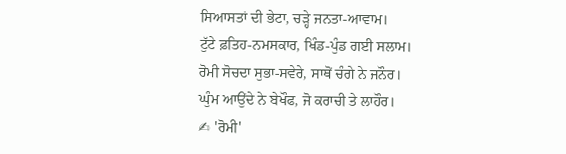ਸਿਆਸਤਾਂ ਦੀ ਭੇਟਾ, ਚੜ੍ਹੇ ਜਨਤਾ-ਆਵਾਮ।
ਟੁੱਟੇ ਫ਼ਤਿਹ-ਨਮਸਕਾਰ, ਖਿੰਡ-ਪੁੰਡ ਗਈ ਸਲਾਮ।
ਰੋਮੀ ਸੋਚਦਾ ਸੁਭਾ-ਸਵੇਰੇ, ਸਾਥੋਂ ਚੰਗੇ ਨੇ ਜਨੌਰ।
ਘੁੰਮ ਆਉਂਦੇ ਨੇ ਬੇਖੌਫ, ਜੋ ਕਰਾਚੀ ਤੇ ਲਾਹੌਰ।
✍ 'ਰੋਮੀ'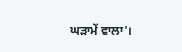ਘੜਾਮੇਂ ਵਾਲਾ'।